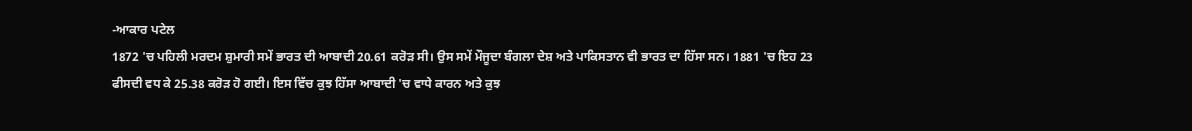-ਆਕਾਰ ਪਟੇਲ
1872 'ਚ ਪਹਿਲੀ ਮਰਦਮ ਸ਼ੁਮਾਰੀ ਸਮੇਂ ਭਾਰਤ ਦੀ ਆਬਾਦੀ 20.61 ਕਰੋੜ ਸੀ। ਉਸ ਸਮੇਂ ਮੌਜੂਦਾ ਬੰਗਲਾ ਦੇਸ਼ ਅਤੇ ਪਾਕਿਸਤਾਨ ਵੀ ਭਾਰਤ ਦਾ ਹਿੱਸਾ ਸਨ। 1881 'ਚ ਇਹ 23 ਫੀਸਦੀ ਵਧ ਕੇ 25.38 ਕਰੋੜ ਹੋ ਗਈ। ਇਸ ਵਿੱਚ ਕੁਝ ਹਿੱਸਾ ਆਬਾਦੀ 'ਚ ਵਾਧੇ ਕਾਰਨ ਅਤੇ ਕੁਝ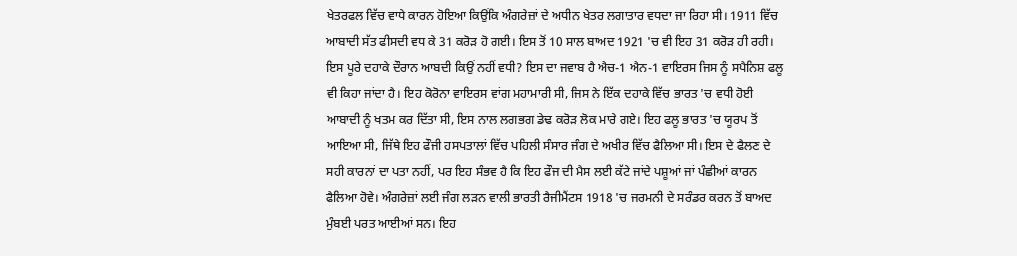ਖੇਤਰਫਲ ਵਿੱਚ ਵਾਧੇ ਕਾਰਨ ਹੋਇਆ ਕਿਉਂਕਿ ਅੰਗਰੇਜ਼ਾਂ ਦੇ ਅਧੀਨ ਖੇਤਰ ਲਗਾਤਾਰ ਵਧਦਾ ਜਾ ਰਿਹਾ ਸੀ। 1911 ਵਿੱਚ ਆਬਾਦੀ ਸੱਤ ਫੀਸਦੀ ਵਧ ਕੇ 31 ਕਰੋੜ ਹੋ ਗਈ। ਇਸ ਤੋਂ 10 ਸਾਲ ਬਾਅਦ 1921 'ਚ ਵੀ ਇਹ 31 ਕਰੋੜ ਹੀ ਰਹੀ।
ਇਸ ਪੂਰੇ ਦਹਾਕੇ ਦੌਰਾਨ ਆਬਦੀ ਕਿਉਂ ਨਹੀਂ ਵਧੀ? ਇਸ ਦਾ ਜਵਾਬ ਹੈ ਐਚ-1 ਐਨ-1 ਵਾਇਰਸ ਜਿਸ ਨੂੰ ਸਪੈਨਿਸ਼ ਫਲੂ ਵੀ ਕਿਹਾ ਜਾਂਦਾ ਹੈ। ਇਹ ਕੋਰੋਨਾ ਵਾਇਰਸ ਵਾਂਗ ਮਹਾਮਾਰੀ ਸੀ, ਜਿਸ ਨੇ ਇੱਕ ਦਹਾਕੇ ਵਿੱਚ ਭਾਰਤ 'ਚ ਵਧੀ ਹੋਈ ਆਬਾਦੀ ਨੂੰ ਖਤਮ ਕਰ ਦਿੱਤਾ ਸੀ, ਇਸ ਨਾਲ ਲਗਭਗ ਡੇਢ ਕਰੋੜ ਲੋਕ ਮਾਰੇ ਗਏ। ਇਹ ਫਲੂ ਭਾਰਤ 'ਚ ਯੂਰਪ ਤੋਂ ਆਇਆ ਸੀ, ਜਿੱਥੇ ਇਹ ਫੌਜੀ ਹਸਪਤਾਲਾਂ ਵਿੱਚ ਪਹਿਲੀ ਸੰਸਾਰ ਜੰਗ ਦੇ ਅਖੀਰ ਵਿੱਚ ਫੈਲਿਆ ਸੀ। ਇਸ ਦੇ ਫੈਲਣ ਦੇ ਸਹੀ ਕਾਰਨਾਂ ਦਾ ਪਤਾ ਨਹੀਂ, ਪਰ ਇਹ ਸੰਭਵ ਹੈ ਕਿ ਇਹ ਫੌਜ ਦੀ ਮੈਸ ਲਈ ਕੱਟੇ ਜਾਂਦੇ ਪਸ਼ੂਆਂ ਜਾਂ ਪੰਛੀਆਂ ਕਾਰਨ ਫੈਲਿਆ ਹੋਵੇ। ਅੰਗਰੇਜ਼ਾਂ ਲਈ ਜੰਗ ਲੜਨ ਵਾਲੀ ਭਾਰਤੀ ਰੈਜੀਮੈਂਟਸ 1918 'ਚ ਜਰਮਨੀ ਦੇ ਸਰੰਡਰ ਕਰਨ ਤੋਂ ਬਾਅਦ ਮੁੰਬਈ ਪਰਤ ਆਈਆਂ ਸਨ। ਇਹ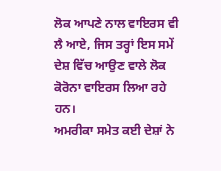ਲੋਕ ਆਪਣੇ ਨਾਲ ਵਾਇਰਸ ਵੀ ਲੈ ਆਏ, ਜਿਸ ਤਰ੍ਹਾਂ ਇਸ ਸਮੇਂ ਦੇਸ਼ ਵਿੱਚ ਆਉਣ ਵਾਲੇ ਲੋਕ ਕੋਰੋਨਾ ਵਾਇਰਸ ਲਿਆ ਰਹੇ ਹਨ।
ਅਮਰੀਕਾ ਸਮੇਤ ਕਈ ਦੇਸ਼ਾਂ ਨੇ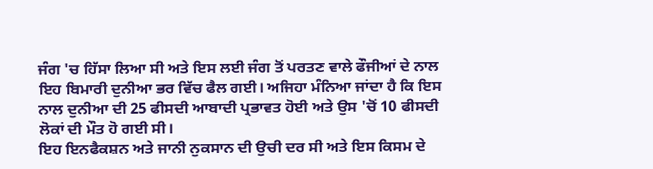ਜੰਗ 'ਚ ਹਿੱਸਾ ਲਿਆ ਸੀ ਅਤੇ ਇਸ ਲਈ ਜੰਗ ਤੋਂ ਪਰਤਣ ਵਾਲੇ ਫੌਜੀਆਂ ਦੇ ਨਾਲ ਇਹ ਬਿਮਾਰੀ ਦੁਨੀਆ ਭਰ ਵਿੱਚ ਫੈਲ ਗਈ। ਅਜਿਹਾ ਮੰਨਿਆ ਜਾਂਦਾ ਹੈ ਕਿ ਇਸ ਨਾਲ ਦੁਨੀਆ ਦੀ 25 ਫੀਸਦੀ ਆਬਾਦੀ ਪ੍ਰਭਾਵਤ ਹੋਈ ਅਤੇ ਉਸ 'ਚੋਂ 10 ਫੀਸਦੀ ਲੋਕਾਂ ਦੀ ਮੌਤ ਹੋ ਗਈ ਸੀ।
ਇਹ ਇਨਫੈਕਸ਼ਨ ਅਤੇ ਜਾਨੀ ਨੁਕਸਾਨ ਦੀ ਉਚੀ ਦਰ ਸੀ ਅਤੇ ਇਸ ਕਿਸਮ ਦੇ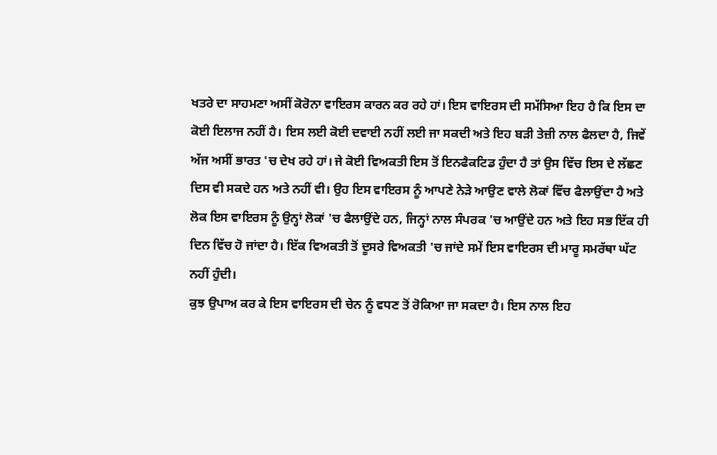ਖਤਰੇ ਦਾ ਸਾਹਮਣਾ ਅਸੀਂ ਕੋਰੋਨਾ ਵਾਇਰਸ ਕਾਰਨ ਕਰ ਰਹੇ ਹਾਂ। ਇਸ ਵਾਇਰਸ ਦੀ ਸਮੱਸਿਆ ਇਹ ਹੈ ਕਿ ਇਸ ਦਾ ਕੋਈ ਇਲਾਜ ਨਹੀਂ ਹੈ। ਇਸ ਲਈ ਕੋਈ ਦਵਾਈ ਨਹੀਂ ਲਈ ਜਾ ਸਕਦੀ ਅਤੇ ਇਹ ਬੜੀ ਤੇਜ਼ੀ ਨਾਲ ਫੈਲਦਾ ਹੈ, ਜਿਵੇਂ ਅੱਜ ਅਸੀਂ ਭਾਰਤ 'ਚ ਦੇਖ ਰਹੇ ਹਾਂ। ਜੇ ਕੋਈ ਵਿਅਕਤੀ ਇਸ ਤੋਂ ਇਨਫੈਕਟਿਡ ਹੁੰਦਾ ਹੈ ਤਾਂ ਉਸ ਵਿੱਚ ਇਸ ਦੇ ਲੱਛਣ ਦਿਸ ਵੀ ਸਕਦੇ ਹਨ ਅਤੇ ਨਹੀਂ ਵੀ। ਉਹ ਇਸ ਵਾਇਰਸ ਨੂੰ ਆਪਣੇ ਨੇੜੇ ਆਉਣ ਵਾਲੇ ਲੋਕਾਂ ਵਿੱਚ ਫੈਲਾਉਂਦਾ ਹੈ ਅਤੇ ਲੋਕ ਇਸ ਵਾਇਰਸ ਨੂੰ ਉਨ੍ਹਾਂ ਲੋਕਾਂ 'ਚ ਫੈਲਾਉਂਦੇ ਹਨ, ਜਿਨ੍ਹਾਂ ਨਾਲ ਸੰਪਰਕ 'ਚ ਆਉਂਦੇ ਹਨ ਅਤੇ ਇਹ ਸਭ ਇੱਕ ਹੀ ਦਿਨ ਵਿੱਚ ਹੋ ਜਾਂਦਾ ਹੈ। ਇੱਕ ਵਿਅਕਤੀ ਤੋਂ ਦੂਸਰੇ ਵਿਅਕਤੀ 'ਚ ਜਾਂਦੇ ਸਮੇਂ ਇਸ ਵਾਇਰਸ ਦੀ ਮਾਰੂ ਸਮਰੱਥਾ ਘੱਟ ਨਹੀਂ ਹੁੰਦੀ।
ਕੁਝ ਉਪਾਅ ਕਰ ਕੇ ਇਸ ਵਾਇਰਸ ਦੀ ਚੇਨ ਨੂੰ ਵਧਣ ਤੋਂ ਰੋਕਿਆ ਜਾ ਸਕਦਾ ਹੈ। ਇਸ ਨਾਲ ਇਹ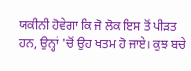ਯਕੀਨੀ ਹੋਵੇਗਾ ਕਿ ਜੋ ਲੋਕ ਇਸ ਤੋਂ ਪੀੜਤ ਹਨ, ਉਨ੍ਹਾਂ 'ਚੋਂ ਉਹ ਖਤਮ ਹੋ ਜਾਏ। ਕੁਝ ਬਚੇ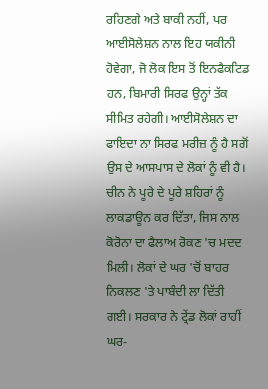ਰਹਿਣਗੇ ਅਤੇ ਬਾਕੀ ਨਹੀਂ, ਪਰ ਆਈਸੋਲੇਸ਼ਨ ਨਾਲ ਇਹ ਯਕੀਨੀ ਹੋਵੇਗਾ, ਜੋ ਲੋਕ ਇਸ ਤੋਂ ਇਨਫੈਕਟਿਡ ਹਨ, ਬਿਮਾਰੀ ਸਿਰਫ ਉਨ੍ਹਾਂ ਤੱਕ ਸੀਮਿਤ ਰਹੇਗੀ। ਆਈਸੋਲੇਸ਼ਨ ਦਾ ਫਾਇਦਾ ਨਾ ਸਿਰਫ ਮਰੀਜ਼ ਨੂੰ ਹੈ ਸਗੋਂ ਉਸ ਦੇ ਆਸਪਾਸ ਦੇ ਲੋਕਾਂ ਨੂੰ ਵੀ ਹੈ।
ਚੀਨ ਨੇ ਪੂਰੇ ਦੇ ਪੂਰੇ ਸ਼ਹਿਰਾਂ ਨੂੰ ਲਾਕਡਾਊਨ ਕਰ ਦਿੱਤਾ, ਜਿਸ ਨਾਲ ਕੋਰੋਨਾ ਦਾ ਫੈਲਾਅ ਰੋਕਣ 'ਚ ਮਦਦ ਮਿਲੀ। ਲੋਕਾਂ ਦੇ ਘਰ 'ਚੋਂ ਬਾਹਰ ਨਿਕਲਣ 'ਤੇ ਪਾਬੰਦੀ ਲਾ ਦਿੱਤੀ ਗਈ। ਸਰਕਾਰ ਨੇ ਟ੍ਰੇਂਡ ਲੋਕਾਂ ਰਾਹੀਂ ਘਰ-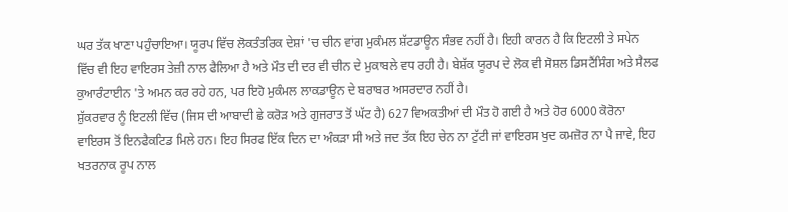ਘਰ ਤੱਕ ਖਾਣਾ ਪਹੁੰਚਾਇਆ। ਯੂਰਪ ਵਿੱਚ ਲੋਕਤੰਤਰਿਕ ਦੇਸ਼ਾਂ 'ਚ ਚੀਨ ਵਾਂਗ ਮੁਕੰਮਲ ਸ਼ੱਟਡਾਊਨ ਸੰਭਵ ਨਹੀਂ ਹੈ। ਇਹੀ ਕਾਰਨ ਹੈ ਕਿ ਇਟਲੀ ਤੇ ਸਪੇਨ ਵਿੱਚ ਵੀ ਇਹ ਵਾਇਰਸ ਤੇਜ਼ੀ ਨਾਲ ਫੈਲਿਆ ਹੈ ਅਤੇ ਮੌਤ ਦੀ ਦਰ ਵੀ ਚੀਨ ਦੇ ਮੁਕਾਬਲੇ ਵਧ ਰਹੀ ਹੈ। ਬੇਸ਼ੱਕ ਯੂਰਪ ਦੇ ਲੋਕ ਵੀ ਸੋਸ਼ਲ ਡਿਸਟੈਂਸਿੰਗ ਅਤੇ ਸੈਲਫ ਕੁਆਰੰਟਾਈਨ 'ਤੇ ਅਮਨ ਕਰ ਰਹੇ ਹਨ, ਪਰ ਇਹੋ ਮੁਕੰਮਲ ਲਾਕਡਾਊਨ ਦੇ ਬਰਾਬਰ ਅਸਰਦਾਰ ਨਹੀਂ ਹੈ।
ਸ਼ੁੱਕਰਵਾਰ ਨੂੰ ਇਟਲੀ ਵਿੱਚ (ਜਿਸ ਦੀ ਆਬਾਦੀ ਛੇ ਕਰੋੜ ਅਤੇ ਗੁਜਰਾਤ ਤੋਂ ਘੱਟ ਹੈ) 627 ਵਿਅਕਤੀਆਂ ਦੀ ਮੌਤ ਹੋ ਗਈ ਹੈ ਅਤੇ ਹੋਰ 6000 ਕੋਰੋਨਾ ਵਾਇਰਸ ਤੋਂ ਇਨਫੈਕਟਿਡ ਮਿਲੇ ਹਨ। ਇਹ ਸਿਰਫ ਇੱਕ ਦਿਨ ਦਾ ਅੰਕੜਾ ਸੀ ਅਤੇ ਜਦ ਤੱਕ ਇਹ ਚੇਨ ਨਾ ਟੁੱਟੀ ਜਾਂ ਵਾਇਰਸ ਖੁਦ ਕਮਜ਼ੋਰ ਨਾ ਪੈ ਜਾਵੇ, ਇਹ ਖਤਰਨਾਕ ਰੂਪ ਨਾਲ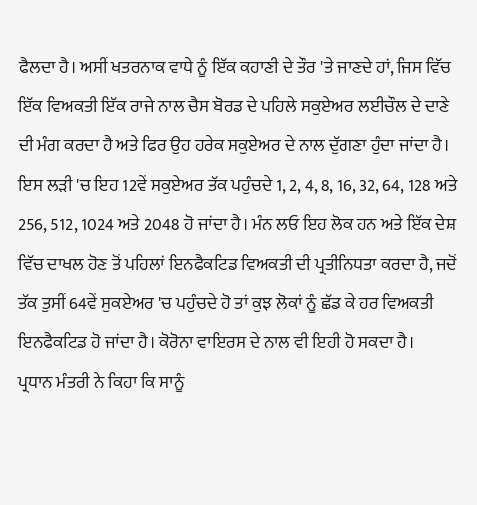ਫੈਲਦਾ ਹੈ। ਅਸੀਂ ਖਤਰਨਾਕ ਵਾਧੇ ਨੂੰ ਇੱਕ ਕਹਾਣੀ ਦੇ ਤੌਰ 'ਤੇ ਜਾਣਦੇ ਹਾਂ, ਜਿਸ ਵਿੱਚ ਇੱਕ ਵਿਅਕਤੀ ਇੱਕ ਰਾਜੇ ਨਾਲ ਚੈਸ ਬੋਰਡ ਦੇ ਪਹਿਲੇ ਸਕੁਏਅਰ ਲਈਚੌਲ ਦੇ ਦਾਣੇ ਦੀ ਮੰਗ ਕਰਦਾ ਹੈ ਅਤੇ ਫਿਰ ਉਹ ਹਰੇਕ ਸਕੁਏਅਰ ਦੇ ਨਾਲ ਦੁੱਗਣਾ ਹੁੰਦਾ ਜਾਂਦਾ ਹੈ। ਇਸ ਲੜੀ 'ਚ ਇਹ 12ਵੇਂ ਸਕੁਏਅਰ ਤੱਕ ਪਹੁੰਚਦੇ 1, 2, 4, 8, 16, 32, 64, 128 ਅਤੇ 256, 512, 1024 ਅਤੇ 2048 ਹੋ ਜਾਂਦਾ ਹੈ। ਮੰਨ ਲਓ ਇਹ ਲੋਕ ਹਨ ਅਤੇ ਇੱਕ ਦੇਸ਼ ਵਿੱਚ ਦਾਖਲ ਹੋਣ ਤੋਂ ਪਹਿਲਾਂ ਇਨਫੈਕਟਿਡ ਵਿਅਕਤੀ ਦੀ ਪ੍ਰਤੀਨਿਧਤਾ ਕਰਦਾ ਹੈ, ਜਦੋਂ ਤੱਕ ਤੁਸੀਂ 64ਵੇਂ ਸੁਕਏਅਰ 'ਚ ਪਹੁੰਚਦੇ ਹੋ ਤਾਂ ਕੁਝ ਲੋਕਾਂ ਨੂੰ ਛੱਡ ਕੇ ਹਰ ਵਿਅਕਤੀ ਇਨਫੈਕਟਿਡ ਹੋ ਜਾਂਦਾ ਹੈ। ਕੋਰੋਨਾ ਵਾਇਰਸ ਦੇ ਨਾਲ ਵੀ ਇਹੀ ਹੋ ਸਕਦਾ ਹੈ।
ਪ੍ਰਧਾਨ ਮੰਤਰੀ ਨੇ ਕਿਹਾ ਕਿ ਸਾਨੂੰ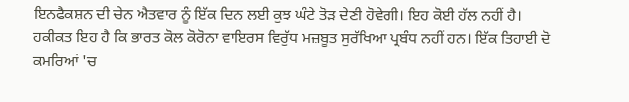ਇਨਫੈਕਸ਼ਨ ਦੀ ਚੇਨ ਐਤਵਾਰ ਨੂੰ ਇੱਕ ਦਿਨ ਲਈ ਕੁਝ ਘੰਟੇ ਤੋੜ ਦੇਣੀ ਹੋਵੇਗੀ। ਇਹ ਕੋਈ ਹੱਲ ਨਹੀਂ ਹੈ। ਹਕੀਕਤ ਇਹ ਹੈ ਕਿ ਭਾਰਤ ਕੋਲ ਕੋਰੋਨਾ ਵਾਇਰਸ ਵਿਰੁੱਧ ਮਜ਼ਬੂਤ ਸੁਰੱਖਿਆ ਪ੍ਰਬੰਧ ਨਹੀਂ ਹਨ। ਇੱਕ ਤਿਹਾਈ ਦੋ ਕਮਰਿਆਂ 'ਚ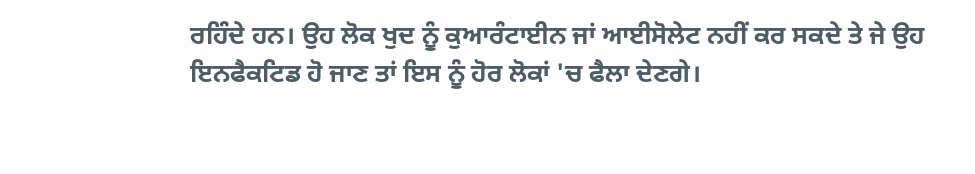ਰਹਿੰਦੇ ਹਨ। ਉਹ ਲੋਕ ਖੁਦ ਨੂੰ ਕੁਆਰੰਟਾਈਨ ਜਾਂ ਆਈਸੋਲੇਟ ਨਹੀਂ ਕਰ ਸਕਦੇ ਤੇ ਜੇ ਉਹ ਇਨਫੈਕਟਿਡ ਹੋ ਜਾਣ ਤਾਂ ਇਸ ਨੂੰ ਹੋਰ ਲੋਕਾਂ 'ਚ ਫੈਲਾ ਦੇਣਗੇ।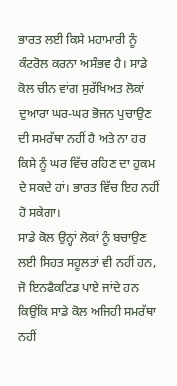ਭਾਰਤ ਲਈ ਕਿਸੇ ਮਹਾਮਾਰੀ ਨੂੰ ਕੰਟਰੋਲ ਕਰਨਾ ਅਸੰਭਵ ਹੈ। ਸਾਡੇ ਕੋਲ ਚੀਨ ਵਾਂਗ ਸੁਰੱਖਿਅਤ ਲੋਕਾਂ ਦੁਆਰਾ ਘਰ-ਘਰ ਭੋਜਨ ਪੁਚਾਉਣ ਦੀ ਸਮਰੱਥਾ ਨਹੀਂ ਹੈ ਅਤੇ ਨਾ ਹਰ ਕਿਸੇ ਨੂੰ ਘਰ ਵਿੱਚ ਰਹਿਣ ਦਾ ਹੁਕਮ ਦੇ ਸਕਦੇ ਹਾਂ। ਭਾਰਤ ਵਿੱਚ ਇਹ ਨਹੀਂ ਹੋ ਸਕੇਗਾ।
ਸਾਡੇ ਕੋਲ ਉਨ੍ਹਾਂ ਲੋਕਾਂ ਨੂੰ ਬਚਾਉਣ ਲਈ ਸਿਹਤ ਸਹੂਲਤਾਂ ਵੀ ਨਹੀਂ ਹਨ, ਜੋ ਇਨਫੈਕਟਿਡ ਪਾਏ ਜਾਂਦੇ ਹਨ ਕਿਉਂਕਿ ਸਾਡੇ ਕੋਲ ਅਜਿਹੀ ਸਮਰੱਥਾ ਨਹੀਂ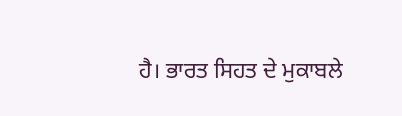ਹੈ। ਭਾਰਤ ਸਿਹਤ ਦੇ ਮੁਕਾਬਲੇ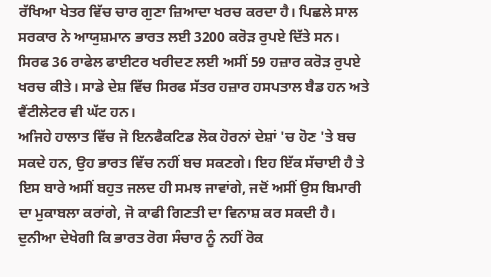ਰੱਖਿਆ ਖੇਤਰ ਵਿੱਚ ਚਾਰ ਗੁਣਾ ਜ਼ਿਆਦਾ ਖਰਚ ਕਰਦਾ ਹੈ। ਪਿਛਲੇ ਸਾਲ ਸਰਕਾਰ ਨੇ ਆਯੁਸ਼ਮਾਨ ਭਾਰਤ ਲਈ 3200 ਕਰੋੜ ਰੁਪਏ ਦਿੱਤੇ ਸਨ। ਸਿਰਫ 36 ਰਾਫੇਲ ਫਾਈਟਰ ਖਰੀਦਣ ਲਈ ਅਸੀਂ 59 ਹਜ਼ਾਰ ਕਰੋੜ ਰੁਪਏ ਖਰਚ ਕੀਤੇ। ਸਾਡੇ ਦੇਸ਼ ਵਿੱਚ ਸਿਰਫ ਸੱਤਰ ਹਜ਼ਾਰ ਹਸਪਤਾਲ ਬੈਡ ਹਨ ਅਤੇ ਵੈਂਟੀਲੇਟਰ ਵੀ ਘੱਟ ਹਨ।
ਅਜਿਹੇ ਹਾਲਾਤ ਵਿੱਚ ਜੋ ਇਨਫੈਕਟਿਡ ਲੋਕ ਹੋਰਨਾਂ ਦੇਸ਼ਾਂ 'ਚ ਹੋਣ 'ਤੇ ਬਚ ਸਕਦੇ ਹਨ, ਉਹ ਭਾਰਤ ਵਿੱਚ ਨਹੀਂ ਬਚ ਸਕਣਗੇ। ਇਹ ਇੱਕ ਸੱਚਾਈ ਹੈ ਤੇ ਇਸ ਬਾਰੇ ਅਸੀਂ ਬਹੁਤ ਜਲਦ ਹੀ ਸਮਝ ਜਾਵਾਂਗੇ, ਜਦੋਂ ਅਸੀਂ ਉਸ ਬਿਮਾਰੀ ਦਾ ਮੁਕਾਬਲਾ ਕਰਾਂਗੇ, ਜੋ ਕਾਫੀ ਗਿਣਤੀ ਦਾ ਵਿਨਾਸ਼ ਕਰ ਸਕਦੀ ਹੈ। ਦੁਨੀਆ ਦੇਖੇਗੀ ਕਿ ਭਾਰਤ ਰੋਗ ਸੰਚਾਰ ਨੂੰ ਨਹੀਂ ਰੋਕ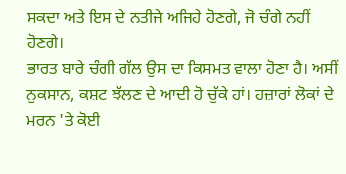ਸਕਦਾ ਅਤੇ ਇਸ ਦੇ ਨਤੀਜੇ ਅਜਿਹੇ ਹੋਣਗੇ, ਜੋ ਚੰਗੇ ਨਹੀਂ ਹੋਣਗੇ।
ਭਾਰਤ ਬਾਰੇ ਚੰਗੀ ਗੱਲ ਉਸ ਦਾ ਕਿਸਮਤ ਵਾਲਾ ਹੋਣਾ ਹੈ। ਅਸੀਂ ਨੁਕਸਾਨ, ਕਸ਼ਟ ਝੱਲਣ ਦੇ ਆਦੀ ਹੋ ਚੁੱਕੇ ਹਾਂ। ਹਜ਼ਾਰਾਂ ਲੋਕਾਂ ਦੇ ਮਰਨ 'ਤੇ ਕੋਈ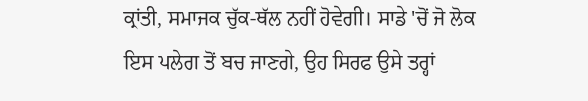ਕ੍ਰਾਂਤੀ, ਸਮਾਜਕ ਚੁੱਕ-ਥੱਲ ਨਹੀਂ ਹੋਵੇਗੀ। ਸਾਡੇ 'ਚੋਂ ਜੋ ਲੋਕ ਇਸ ਪਲੇਗ ਤੋਂ ਬਚ ਜਾਣਗੇ, ਉਹ ਸਿਰਫ ਉਸੇ ਤਰ੍ਹਾਂ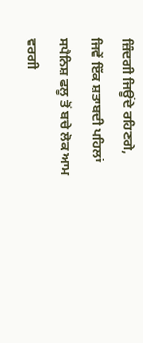ਜ਼ਿੰਦਗੀ ਜਿਊਂਦੇ ਰਹਿਣਗੇ, ਜਿਵੇਂ ਇੱਕ ਸ਼ਤਾਬਦੀ ਪਹਿਲਾਂ ਸਪੈਨਿਸ਼ ਫਲੂ ਤੋਂ ਬਚੇ ਲੋਕ ਆਮ ਵਰਗੀ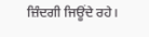ਜ਼ਿੰਦਗੀ ਜਿਊਂਦੇ ਰਹੇ।